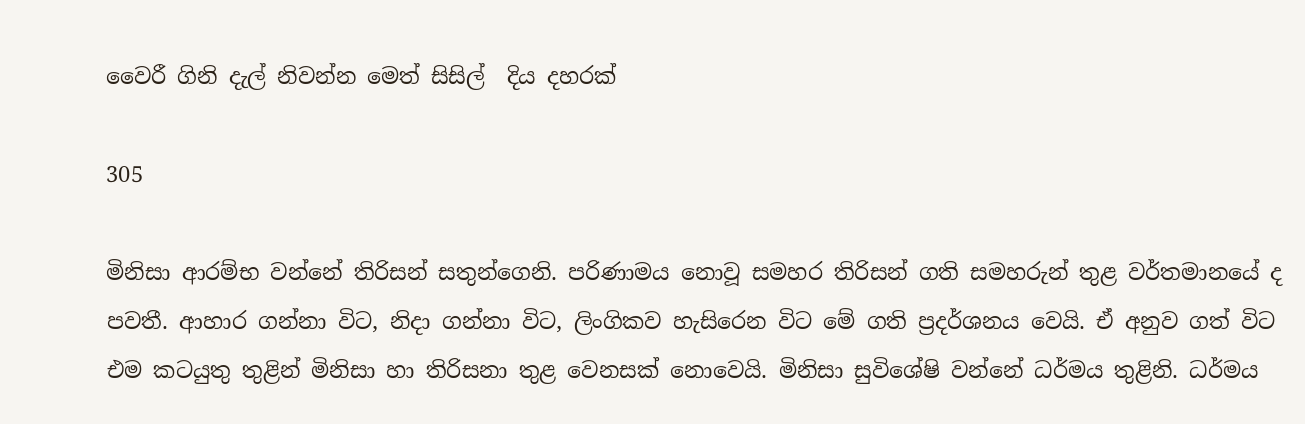වෛරී ගිනි දැල් නිවන්න මෙත් සිසිල්  දිය දහරක්

305

මිනිසා ආරම්භ වන්නේ තිරිසන් සතුන්ගෙනි. පරිණාමය නොවූ සමහර තිරිසන් ගති සමහරුන් තුළ වර්තමානයේ ද පවතී. ආහාර ගන්නා විට, නිදා ගන්නා විට, ලිංගිකව හැසිරෙන විට මේ ගති ප්‍රදර්ශනය වෙයි. ඒ අනුව ගත් විට එම කටයුතු තුළින් මිනිසා හා තිරිසනා තුළ වෙනසක් නොවෙයි. මිනිසා සුවිශේෂි වන්නේ ධර්මය තුළිනි. ධර්මය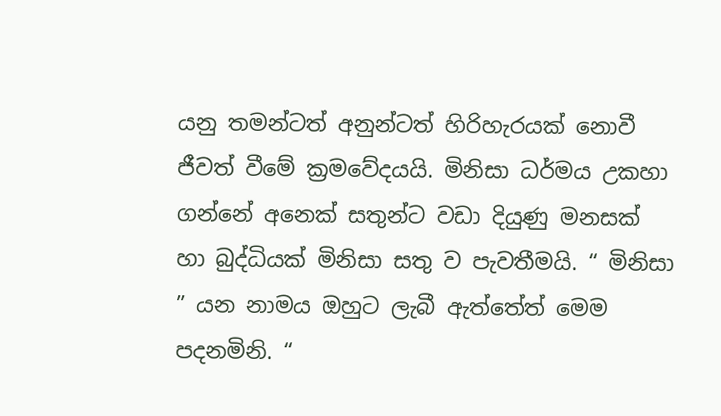යනු තමන්ටත් අනුන්ටත් හිරිහැරයක් නොවී ජීවත් වීමේ ක්‍රමවේදයයි. මිනිසා ධර්මය උකහා ගන්නේ අනෙක් සතුන්ට වඩා දියුණු මනසක් හා බුද්ධියක් මිනිසා සතු ව පැවතීමයි. “ මිනිසා ” යන නාමය ඔහුට ලැබී ඇත්තේත් මෙම පදනමිනි. “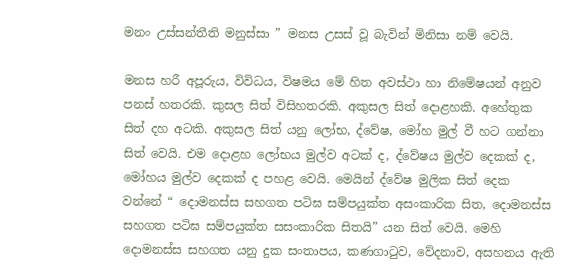මනං උස්සන්තීති මනුස්සා ” මනස උසස් වූ බැවින් මිනිසා නම් වෙයි.

මනස හරී අපූරුය, විවිධය, විෂමය මේ හිත අවස්ථා හා නිමේෂයන් අනුව පනස් හතරකි. කුසල සිත් විසිහතරකි. අකුසල සිත් දොළහකි. අහේතුක සිත් දහ අටකි. අකුසල සිත් යනු ලෝභ, ද්වේෂ, මෝහ මුල් වී හට ගන්නා සිත් වෙයි. එම දොළහ ලෝභය මුල්ව අටක් ද, ද්වේෂය මුල්ව දෙකක් ද, මෝහය මුල්ව දෙකක් ද පහළ වෙයි. මෙයින් ද්වේෂ මුලික සිත් දෙක වන්නේ “ දොමනස්ස සහගත පටිඝ සම්පයුක්ත අසංකාරික සිත, දොමනස්ස සහගත පටිඝ සම්පයුක්ත සසංකාරික සිතයි” යන සිත් වෙයි. මෙහි දොමනස්ස සහගත යනු දුක සංතාපය, කණගාටුව, වේදනාව, අසහනය ඇති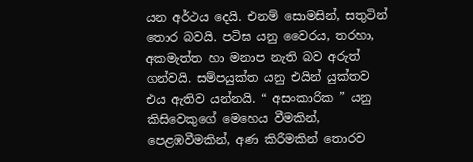යන අර්ථය දෙයි. එනම් සොමසින්, සතුටින් තොර බවයි. පටිඝ යනු වෛරය, තරහා, අකමැත්ත හා මනාප නැති බව අරුත් ගන්වයි. සම්පයුක්ත යනු එයින් යුක්තව එය ඇතිව යන්නයි. “ අසංකාරික ” යනු කිසිවෙකුගේ මෙහෙය වීමකින්, පෙළඹවීමකින්, අණ කිරීමකින් තොරව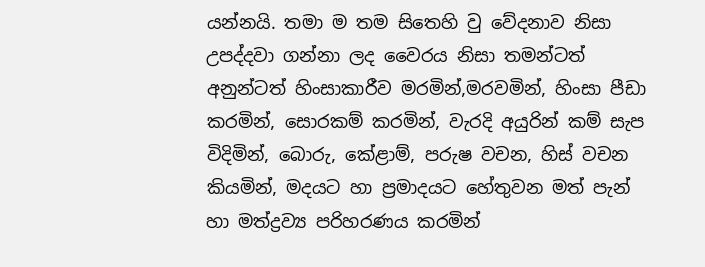යන්නයි. තමා ම තම සිතෙහි වු වේදනාව නිසා උපද්දවා ගන්නා ලද වෛරය නිසා තමන්ටත් අනුන්ටත් හිංසාකාරීව මරමින්,මරවමින්, හිංසා පීඩා කරමින්, සොරකම් කරමින්, වැරදි අයුරින් කම් සැප විදිමින්, බොරු, කේළාම්, පරුෂ වචන, හිස් වචන කියමින්, මදයට හා ප්‍රමාදයට හේතුවන මත් පැන් හා මත්ද්‍රව්‍ය පරිහරණය කරමින්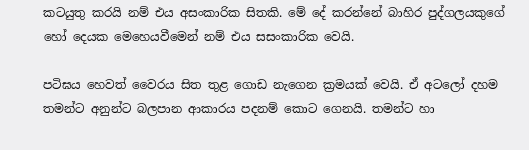කටයුතු කරයි නම් එය අසංකාරික සිතකි. මේ දේ කරන්නේ බාහිර පුද්ගලයකුගේ හෝ දෙයක මෙහෙයවීමෙන් නම් එය සසංකාරික වෙයි.

පටිඝය හෙවත් වෛරය සිත තුළ ගොඩ නැගෙන ක්‍රමයක් වෙයි. ඒ අටලෝ දහම තමන්ට අනුන්ට බලපාන ආකාරය පදනම් කොට ගෙනයි. තමන්ට හා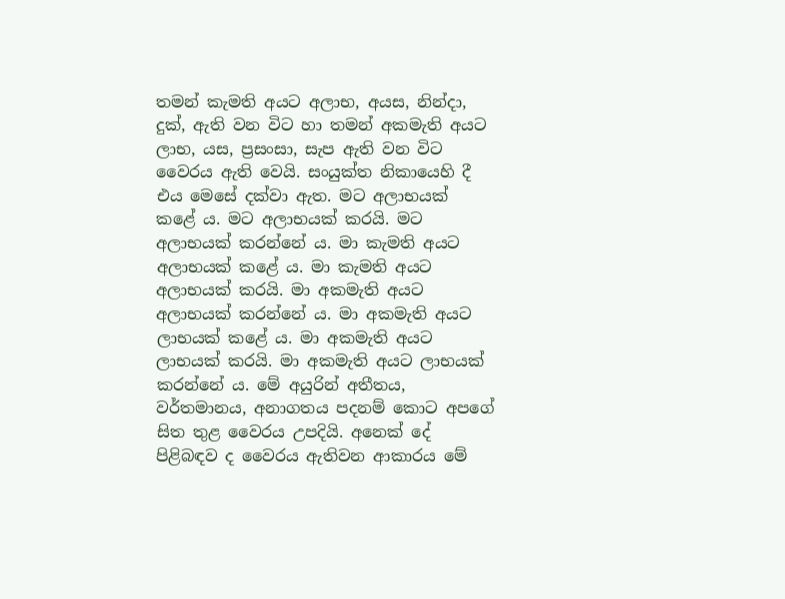තමන් කැමති අයට අලාභ, අයස, නින්දා, දුක්, ඇති වන විට හා තමන් අකමැති අයට ලාභ, යස, ප්‍රසංසා, සැප ඇති වන විට වෛරය ඇති වෙයි. සංයුක්ත නිකායෙහි දී එය මෙසේ දක්වා ඇත. මට අලාභයක් කළේ ය. මට අලාභයක් කරයි. මට අලාභයක් කරන්නේ ය. මා කැමති අයට අලාභයක් කළේ ය. මා කැමති අයට අලාභයක් කරයි. මා අකමැති අයට අලාභයක් කරන්නේ ය. මා අකමැති අයට ලාභයක් කළේ ය. මා අකමැති අයට ලාභයක් කරයි. මා අකමැති අයට ලාභයක් කරන්නේ ය. මේ අයුරින් අතීතය, වර්තමානය, අනාගතය පදනම් කොට අපගේ සිත තුළ වෛරය උපදියි. අනෙක් දේ පිළිබඳව ද වෛරය ඇතිවන ආකාරය මේ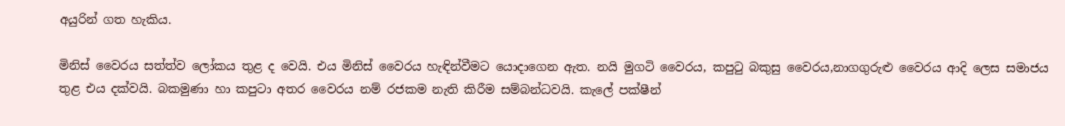අයුරින් ගත හැකිය.

මිනිස් වෛරය සත්ත්ව ලෝකය තුළ ද වෙයි. එය මිනිස් වෛරය හැඳින්වීමට යොදාගෙන ඇත. නයි මුගටි වෛරය, කපුටු බකුසු වෛරය,නාගගුරුළු වෛරය ආදි ලෙස සමාජය තුළ එය දක්වයි. බකමුණා හා කපුටා අතර වෛරය නම් රජකම නැති කිරීම සම්බන්ධවයි. කැලේ පක්ෂීන්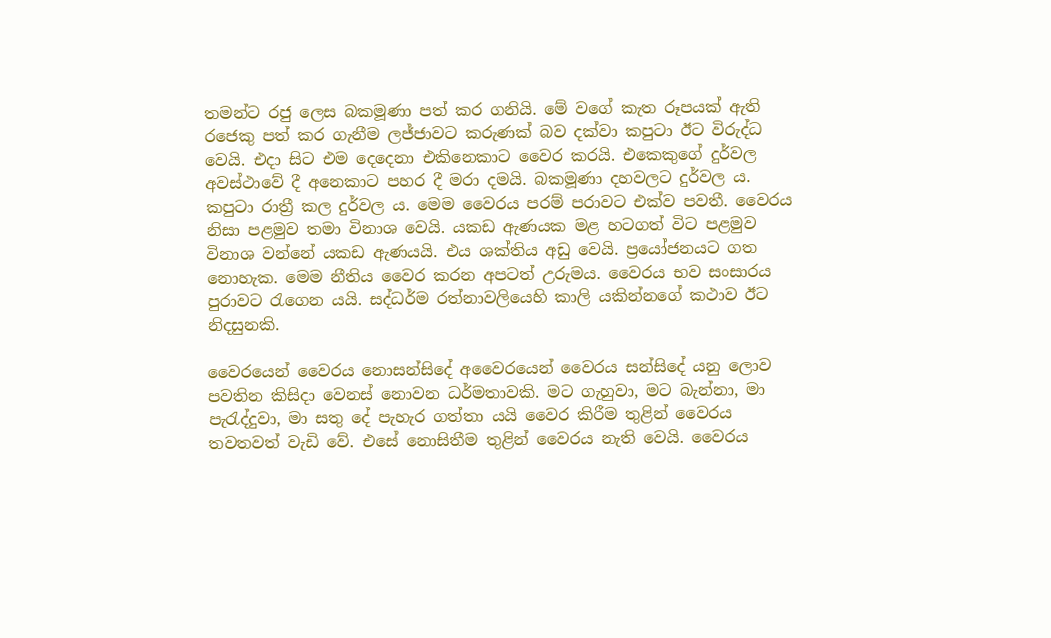තමන්ට රජු ලෙස බකමූණා පත් කර ගනියි. මේ වගේ කැත රූපයක් ඇති රජෙකු පත් කර ගැනීම ලජ්ජාවට කරුණක් බව දක්වා කපුටා ඊට විරුද්ධ වෙයි. එදා සිට එම දෙදෙනා එකිනෙකාට වෛර කරයි. එකෙකුගේ දුර්වල අවස්ථාවේ දී අනෙකාට පහර දී මරා දමයි. බකමූණා දහවලට දුර්වල ය. කපුටා රාත්‍රී කල දුර්වල ය. මෙම වෛරය පරම් පරාවට එක්ව පවතී. වෛරය නිසා පළමුව තමා විනාශ වෙයි. යකඩ ඇණයක මළ හටගත් විට පළමුව විනාශ වන්නේ යකඩ ඇණයයි. එය ශක්තිය අඩු වෙයි. ප්‍රයෝජනයට ගත නොහැක. මෙම නීතිය වෛර කරන අපටත් උරුමය. වෛරය භව සංසාරය පුරාවට රැගෙන යයි. සද්ධර්ම රත්නාවලියෙහි කාලි යකින්නගේ කථාව ඊට නිදසුනකි.

වෛරයෙන් වෛරය නොසන්සිදේ අවෛරයෙන් වෛරය සන්සිදේ යනු ලොව පවතින කිසිදා වෙනස් නොවන ධර්මතාවකි. මට ගැහුවා, මට බැන්නා, මා පැරැද්දුවා, මා සතු දේ පැහැර ගත්තා යයි වෛර කිරීම තුළින් වෛරය තවතවත් වැඩි වේ. එසේ නොසිතීම තුළින් වෛරය නැති වෙයි. වෛරය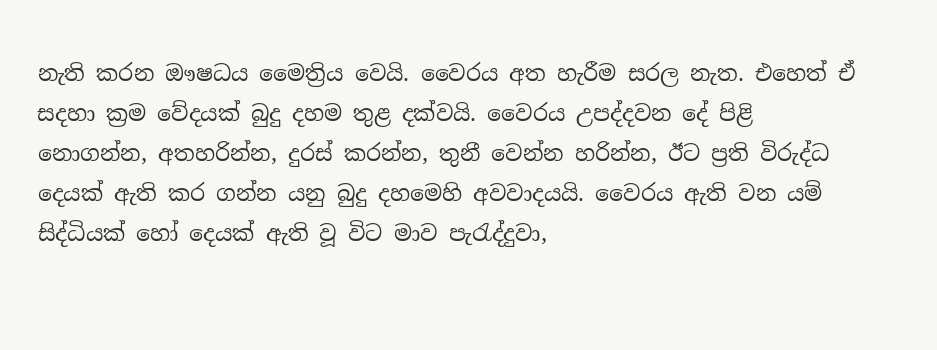නැති කරන ඖෂධය මෛත්‍රිය වෙයි. වෛරය අත හැරීම සරල නැත. එහෙත් ඒ සදහා ක්‍රම වේදයක් බුදු දහම තුළ දක්වයි. වෛරය උපද්දවන දේ පිළි නොගන්න, අතහරින්න, දුරස් කරන්න, තුනී වෙන්න හරින්න, ඊට ප්‍රති විරුද්ධ දෙයක් ඇති කර ගන්න යනු බුදු දහමෙහි අවවාදයයි. වෛරය ඇති වන යම් සිද්ධියක් හෝ දෙයක් ඇති වූ විට මාව පැරැද්දුවා,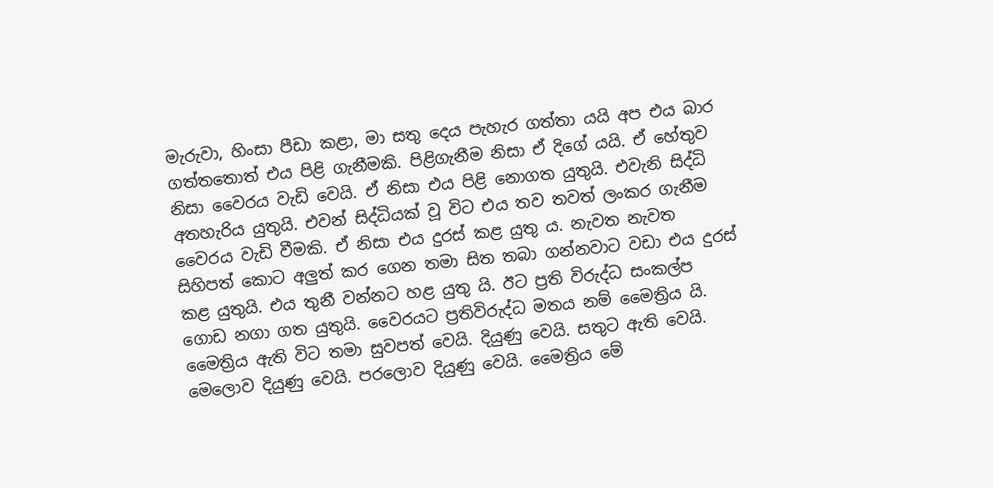මැරුවා, හිංසා පීඩා කළා, මා සතු දෙය පැහැර ගත්තා යයි අප එය බාර ගත්තතොත් එය පිළි ගැනීමකි. පිළිගැනීම නිසා ඒ දිගේ යයි. ඒ හේතුව නිසා වෛරය වැඩි වෙයි. ඒ නිසා එය පිළි නොගත යුතුයි. එවැනි සිද්ධි අතහැරිය යුතුයි. එවන් සිද්ධියක් වූ විට එය තව තවත් ලංකර ගැනීම වෛරය වැඩි වීමකි. ඒ නිසා එය දුරස් කළ යුතු ය. නැවත නැවත සිහිපත් කොට අලුත් කර ගෙන තමා සිත තබා ගන්නවාට වඩා එය දුරස් කළ යුතුයි. එය තුනී වන්නට හළ යුතු යි. ඊට ප්‍රති විරුද්ධ සංකල්ප ගොඩ නගා ගත යුතුයි. වෛරයට ප්‍රතිවිරුද්ධ මතය නම් මෛත්‍රිය යි. මෛත්‍රිය ඇති විට තමා සුවපත් වෙයි. දියුණු වෙයි. සතුට ඇති වෙයි. මෙලොව දියුණු වෙයි. පරලොව දියුණු වෙයි. මෛත්‍රිය මේ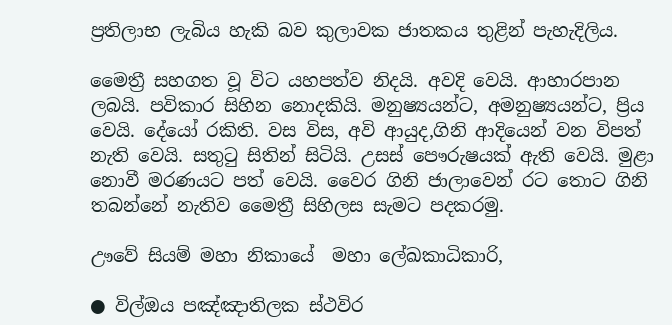ප්‍රතිලාභ ලැබිය හැකි බව කුලාවක ජාතකය තුළින් පැහැදිලිය.

මෛත්‍රී සහගත වූ විට යහපත්ව නිදයි. අවදි වෙයි. ආහාරපාන ලබයි. පවිකාර සිහින නොදකියි. මනුෂ්‍යයන්ට, අමනුෂ්‍යයන්ට, ප්‍රිය වෙයි. දේයෝ රකිති. වස විස, අවි ආයුද,ගිනි ආදියෙන් වන විපත් නැති වෙයි. සතුටු සිතින් සිටියි. උසස් පෞරුෂයක් ඇති වෙයි. මුළා නොවී මරණයට පත් වෙයි. වෛර ගිනි ජාලාවෙන් රට තොට ගිනි තබන්නේ නැතිව මෛත්‍රී සිහිලස සැමට පදකරමු.

ඌවේ සියම් මහා නිකායේ  මහා ලේඛකාධිකාරි,

● විල්ඔය පඤ්ඤාතිලක ස්ථවිර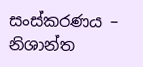සංස්කරණය – නිශාන්ත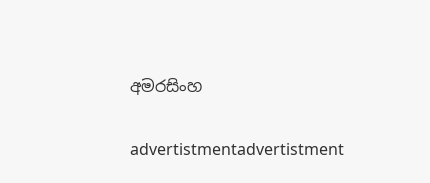අමරසිංහ

advertistmentadvertistment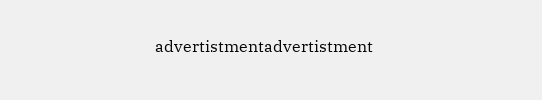advertistmentadvertistment